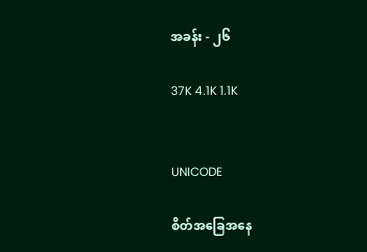အခန်း - ၂၆

37K 4.1K 1.1K


UNICODE

စိတ်အခြေအနေ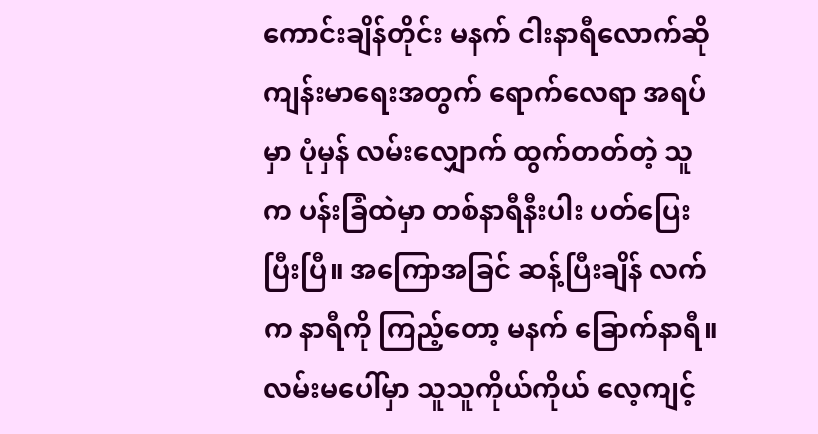ကောင်းချိန်တိုင်း မနက် ငါးနာရီလောက်ဆို ကျန်းမာရေးအတွက် ရောက်လေရာ အရပ်မှာ ပုံမှန် လမ်းလျှောက် ထွက်တတ်တဲ့ သူက ပန်းခြံထဲမှာ တစ်နာရီနီးပါး ပတ်ပြေးပြီးပြီ။ အကြောအခြင် ဆန့်ပြီးချိန် လက်က နာရီကို ကြည့်တော့ မနက် ခြောက်နာရီ။ လမ်းမပေါ်မှာ သူသူကိုယ်ကိုယ် လေ့ကျင့်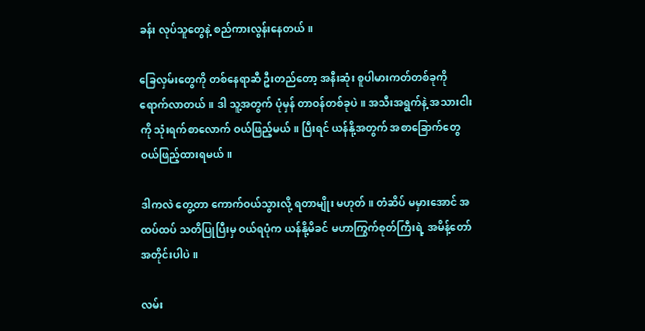ခန်း လုပ်သူတွေနဲ့ စည်ကားလွန်းနေတယ်။

ခြေလှမ်းတွေကို တစ်နေရာဆီ ဦးတည်တော့ အနီးဆုံး စူပါမားကတ်တစ်ခုကို ရောက်လာတယ်။ ဒါ သူ့အတွက် ပုံမှန် တာဝန်တစ်ခုပဲ။ အသီးအရွက်နဲ့ အသားငါးကို သုံးရက်စာလောက် ဝယ်ဖြည့်မယ်။ ပြီးရင် ယန်နို့အတွက် အစာခြောက်တွေ ဝယ်ဖြည့်ထားရမယ်။

ဒါကလဲ တွေ့တာ ကောက်ဝယ်သွားလို့ ရတာမျိုး မဟုတ်။ တံဆိပ် မမှားအောင် အထပ်ထပ် သတိပြုပြီးမှ ဝယ်ရပုံက ယန်နို့မိခင် မဟာကြွက်စုတ်ကြီးရဲ့ အမိန့်တော် အတိုင်းပါပဲ။

လမ်း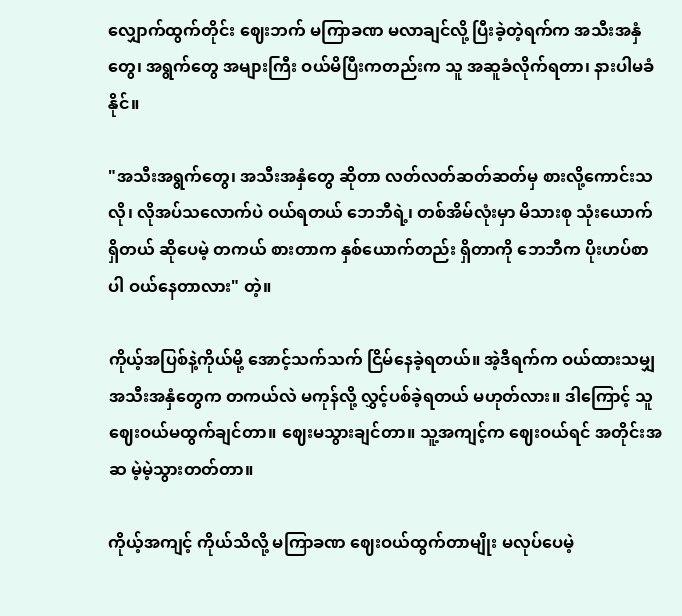လျှောက်ထွက်တိုင်း ဈေးဘက် မကြာခဏ မလာချင်လို့ ပြီးခဲ့တဲ့ရက်က အသီးအနှံတွေ၊ အရွက်တွေ အများကြီး ဝယ်မိပြီးကတည်းက သူ အဆူခံလိုက်ရတာ၊ နားပါမခံနိုင်။

"အသီးအရွက်တွေ၊ အသီးအနှံတွေ ဆိုတာ လတ်လတ်ဆတ်ဆတ်မှ စားလို့ကောင်းသလို၊ လိုအပ်သလောက်ပဲ ဝယ်ရတယ် ဘေဘီရဲ့၊ တစ်အိမ်လုံးမှာ မိသားစု သုံးယောက် ရှိတယ် ဆိုပေမဲ့ တကယ် စားတာက နှစ်ယောက်တည်း ရှိတာကို ဘေဘီက ပိုးဟပ်စာပါ ဝယ်နေတာလား" တဲ့။

ကိုယ့်အပြစ်နဲ့ကိုယ်မို့ အောင့်သက်သက် ငြိမ်နေခဲ့ရတယ်။ အဲ့ဒီရက်က ဝယ်ထားသမျှ အသီးအနှံတွေက တကယ်လဲ မကုန်လို့ လွှင့်ပစ်ခဲ့ရတယ် မဟုတ်လား။ ဒါကြောင့် သူ ဈေးဝယ်မထွက်ချင်တာ။ ဈေးမသွားချင်တာ။ သူ့အကျင့်က ဈေးဝယ်ရင် အတိုင်းအဆ မဲ့မဲ့သွားတတ်တာ။

ကိုယ့်အကျင့် ကိုယ်သိလို့ မကြာခဏ ဈေးဝယ်ထွက်တာမျိုး မလုပ်ပေမဲ့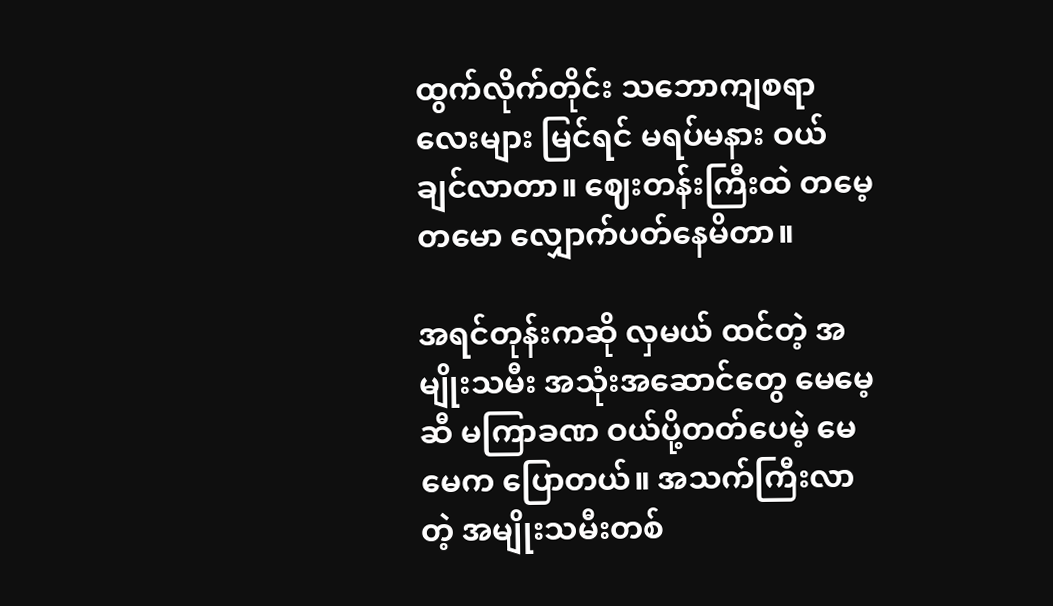ထွက်လိုက်တိုင်း သဘောကျစရာလေးများ မြင်ရင် မရပ်မနား ဝယ်ချင်လာတာ။ ဈေးတန်းကြီးထဲ တမေ့တမော လျှောက်ပတ်နေမိတာ။

အရင်တုန်းကဆို လှမယ် ထင်တဲ့ အမျိုးသမီး အသုံးအဆောင်တွေ မေမေ့ဆီ မကြာခဏ ဝယ်ပို့တတ်ပေမဲ့ မေမေက ပြောတယ်။ အသက်ကြီးလာတဲ့ အမျိုးသမီးတစ်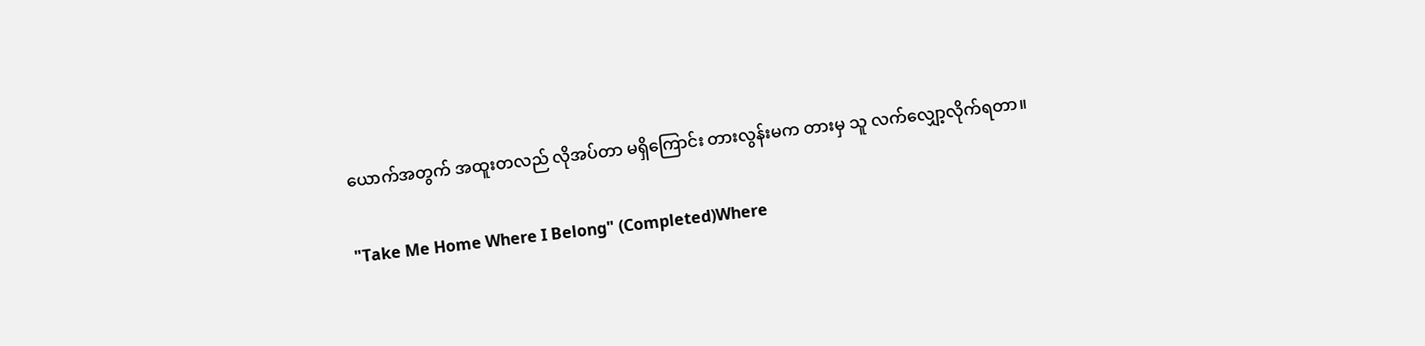ယောက်အတွက် အထူးတလည် လိုအပ်တာ မရှိကြောင်း တားလွန်းမက တားမှ သူ လက်လျှော့လိုက်ရတာ။

"Take Me Home Where I Belong" (Completed)Where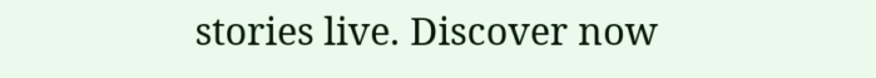stories live. Discover now